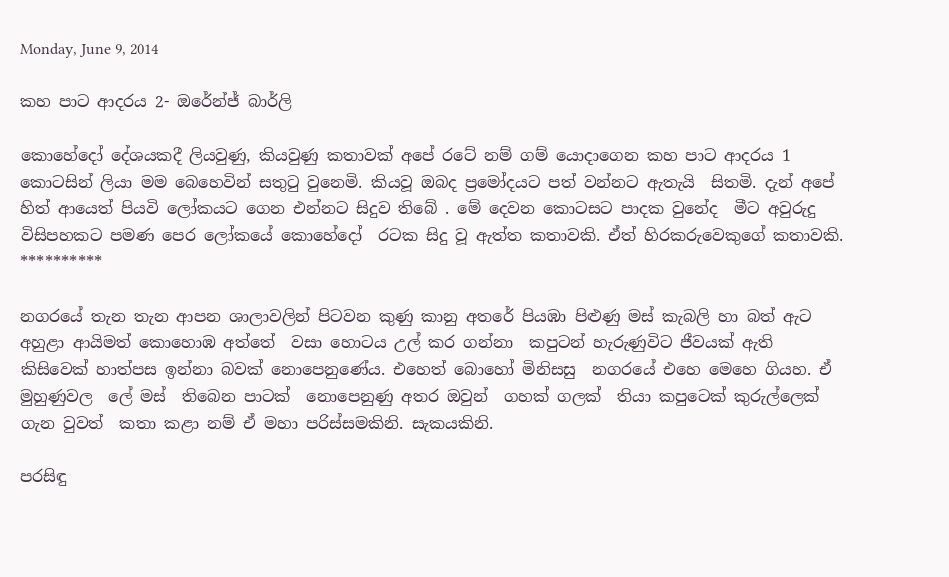Monday, June 9, 2014

කහ පාට ආදරය 2- ඔරේන්ජ් බාර්ලි

කොහේදෝ දේශයකදී ලියවුණු, කියවුණු කතාවක් අපේ රටේ නම් ගම් යොදාගෙන කහ පාට ආදරය 1 කොටසින් ලියා මම බෙහෙවින් සතුටු වුනෙමි. කියවූ ඔබද ප්‍රමෝදයට පත් වන්නට ඇතැයි  සිතමි. දැන් අපේ  හිත් ආයෙත් පියවි ලෝකයට ගෙන එන්නට සිදුව තිබේ . මේ දෙවන කොටසට පාදක වුනේද  මීට අවුරුදු විසිපහකට පමණ පෙර ලෝකයේ කොහේදෝ  රටක සිදු වූ ඇත්ත කතාවකි. ඒත් හිරකරුවෙකුගේ කතාවකි.
**********

නගරයේ තැන තැන ආපන ශාලාවලින් පිටවන කුණු කානු අතරේ පියඹා පිළුණු මස් කැබලි හා බත් ඇට අහුළා ආයිමත් කොහොඹ අත්තේ  වසා හොටය උල් කර ගන්නා  කපුටන් හැරුණුවිට ජීවයක් ඇති කිසිවෙක් හාත්පස ඉන්නා බවක් නොපෙනුණේය. එහෙත් බොහෝ මිනිසසු  නගරයේ එහෙ මෙහෙ ගියහ. ඒ මුහුණුවල  ලේ මස්  තිබෙන පාටක්  නොපෙනුණු අතර ඔවුන්  ගහක් ගලක්  තියා කපුටෙක් කුරුල්ලෙක් ගැන වුවත්  කතා කළා නම් ඒ මහා පරිස්සමකිනි. සැකයකිනි.

පරසිඳු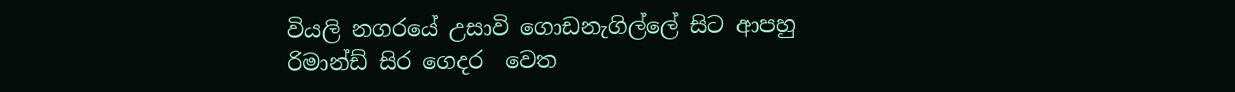වියලි නගරයේ උසාවි ගොඩනැගිල්ලේ සිට ආපහු රිමාන්ඩ් සිර ගෙදර  වෙත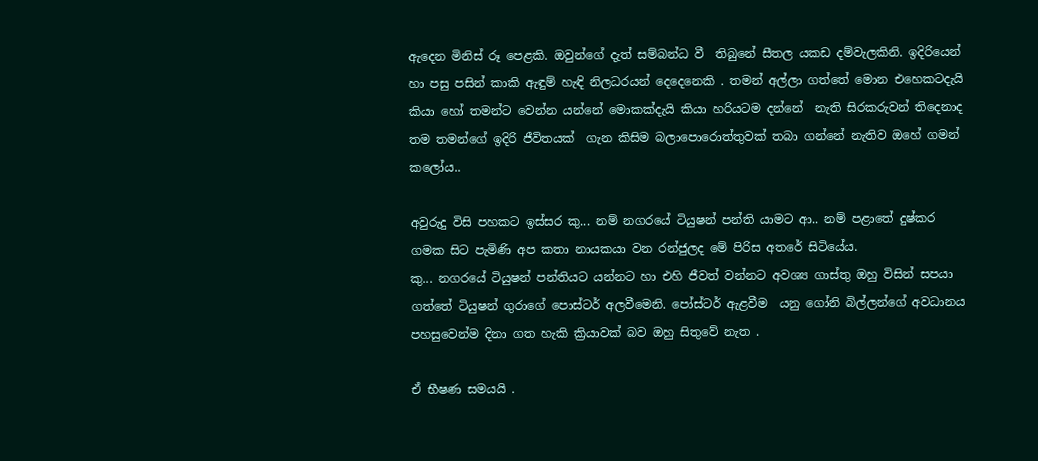ඇදෙන මිනිස් රූ පෙළකි. ඔවුන්ගේ දැත් සම්බන්ධ වී  තිබුනේ සීතල යකඩ දම්වැලකිනි. ඉදිරියෙන් හා පසු පසින් කාකි ඇඳුම් හැඳි නිලධරයන් දෙදෙනෙකි . තමන් අල්ලා ගත්තේ මොන එහෙකටදැයි කියා හෝ තමන්ට වෙන්න යන්නේ මොකක්දැයි කියා හරියටම දන්නේ  නැති සිරකරුවන් තිදෙනාද  තම තමන්ගේ ඉදිරි ජීවිතයක්  ගැන කිසිම බලාපොරොත්තුවක් තබා ගන්නේ නැතිව ඔහේ ගමන් කලෝය..

අවුරුදු විසි පහකට ඉස්සර කු... නම් නගරයේ ටියුෂන් පන්ති යාමට ආ.. නම් පළාතේ දුෂ්කර ගමක සිට පැමිණි අප කතා නායකයා වන රන්ජුලද මේ පිරිස අතරේ සිටියේය.
කු... නගරයේ ටියුෂන් පන්තියට යන්නට හා එහි ජීවත් වන්නට අවශ්‍ය ගාස්තු ඔහු විසින් සපයා ගත්තේ ටියුෂන් ගුරාගේ පොස්ටර් අලවීමෙනි. පෝස්ටර් ඇළවීම  යනු ගෝනි බිල්ලන්ගේ අවධානය පහසුවෙන්ම දිනා ගත හැකි ක්‍රියාවක් බව ඔහු සිතුවේ නැත .

ඒ භීෂණ සමයයි .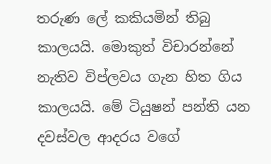තරුණ ලේ කකියමින් තිබු කාලයයි. මොකුත් විචාරන්නේ නැතිව විප්ලවය ගැන හිත ගිය කාලයයි. මේ ටියුෂන් පන්ති යන දවස්වල ආදරය වගේ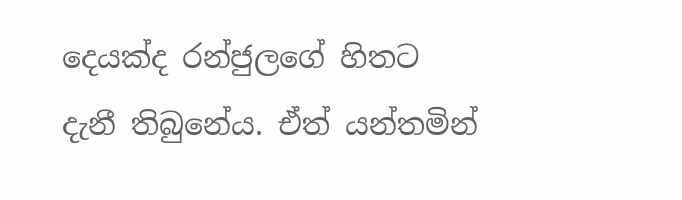දෙයක්ද රන්ජුලගේ හිතට දැනී තිබුනේය. ඒත් යන්තමින්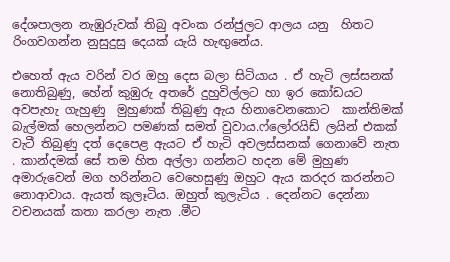දේශපාලන නැඹුරුවක් තිබු අවංක රන්ජුලට ආලය යනු  හිතට රිංගවගන්න නුසුදුසු දෙයක් යැයි හැඟුනේය.

එහෙත් ඇය වරින් වර ඔහු දෙස බලා සිටියාය . ඒ හැටි ලස්සනක් නොතිබුණු, හේන් කුඹුරු අතරේ දුහුවිල්ලට හා ඉර කෝඩයට අවපැහැ ගැහුණු  මුහුණක් තිබුණු ඇය හිනාවෙනකොට  කාන්තිමක්  බැල්මක් හෙලන්නට පමණක් සමත් වුවාය.ෆ්ලෝරයිඩ් ලයින් එකක් වැටී තිබුණු දත් දෙපෙළ ඇයට ඒ හැටි අවලස්සනක් ගෙනාවේ නැත . කාන්දමක් සේ තම හිත අල්ලා ගන්නට හදන මේ මුහුණ අමාරුවෙන් මග හරින්නට වෙහෙසුණු ඔහුට ඇය කරදර කරන්නට නොආවාය. ඇයත් කුලෑටිය. ඔහුත් කුලැටිය . දෙන්නට දෙන්නා වචනයක් කතා කරලා නැත .මීට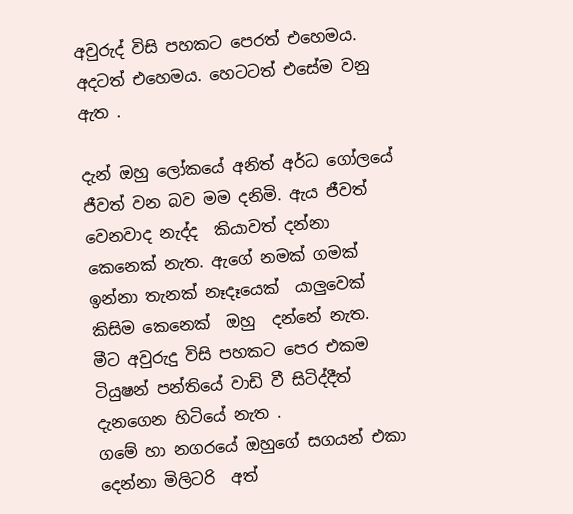අවුරුද් විසි පහකට පෙරත් එහෙමය. අදටත් එහෙමය. හෙටටත් එසේම වනු ඇත .

දැන් ඔහු ලෝකයේ අනිත් අර්ධ ගෝලයේ ජීවත් වන බව මම දනිමි. ඇය ජීවත් වෙනවාද නැද්ද  කියාවත් දන්නා කෙනෙක් නැත. ඇගේ නමක් ගමක් ඉන්නා තැනක් නෑදෑයෙක්  යාලුවෙක් කිසිම කෙනෙක්  ඔහු  දන්නේ නැත. මීට අවුරුදු විසි පහකට පෙර එකම ටියුෂන් පන්තියේ වාඩි වී සිටිද්දීත් දැනගෙන හිටියේ නැත .
ගමේ හා නගරයේ ඔහුගේ සගයන් එකා දෙන්නා මිලිටරි  අත්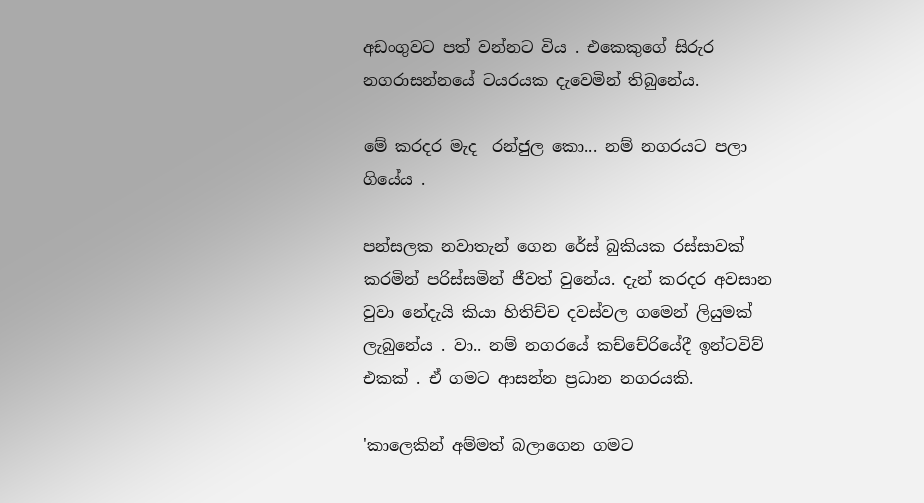අඩංගුවට පත් වන්නට විය . එකෙකුගේ සිරුර නගරාසන්නයේ ටයරයක දැවෙමින් තිබුනේය.

මේ කරදර මැද  රන්ජුල කො... නම් නගරයට පලා ගියේය .

පන්සලක නවාතැන් ගෙන රේස් බුකියක රස්සාවක් කරමින් පරිස්සමින් ජීවත් වුනේය. දැන් කරදර අවසාන වුවා නේදැයි කියා හිතිච්ච දවස්වල ගමෙන් ලියුමක් ලැබුනේය . වා.. නම් නගරයේ කච්චේරියේදී ඉන්ටවිව් එකක් . ඒ ගමට ආසන්න ප්‍රධාන නගරයකි.

'කාලෙකින් අම්මත් බලාගෙන ගමට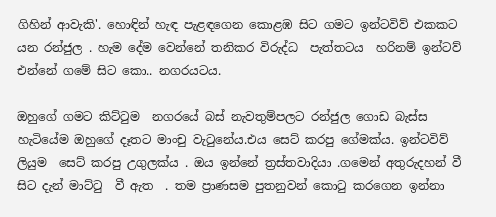ගිහින් ආවැකි'. හොඳින් හැඳ පැළඳගෙන කොළඹ සිට ගමට ඉන්ටවිව් එකකට යන රන්ජුල . හැම දේම වෙන්නේ තනිකර විරුද්ධ  පැත්තටය  හරිනම් ඉන්ටව්  එන්නේ ගමේ සිට කො.. නගරයටය.

ඔහුගේ ගමට කිට්ටුම  නගරයේ බස් නැවතුම්පලට රන්ජුල ගොඩ බැස්ස  හැටියේම ඔහුගේ දෑතට මාංචු වැටුනේය.එය සෙට් කරපු ගේමක්ය. ඉන්ටවිව් ලියුම  සෙට් කරපු උගුලක්ය . ඔය ඉන්නේ ත්‍රස්තවාදියා .ගමෙන් අතුරුදහන් වී සිට දැන් මාට්ටු  වී ඇත  . තම ප්‍රාණසම පුතනුවන් කොටු කරගෙන ඉන්නා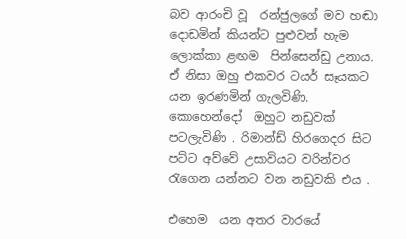බව ආරංචි වූ  රන්ජුලගේ මව හඬා දොඩමින් කියන්ට පුළුවන් හැම ලොක්කා ළඟම  පින්සෙන්ඩු උනාය. ඒ නිසා ඔහු එකවර ටයර් සෑයකට යන ඉරණමින් ගැලවිණි.  කොහෙන්දෝ  ඔහුට නඩුවක් පටලැවිණි . රිමාන්ඩ් හිරගෙදර සිට  පට්ට අව්වේ උසාවියට වරින්වර රැගෙන යන්නට වන නඩුවකි එය .

එහෙම  යන අතර වාරයේ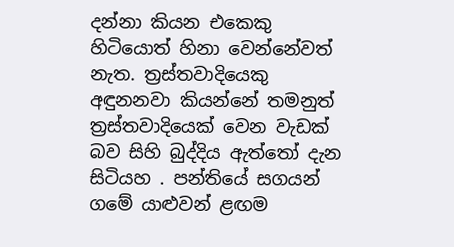දන්නා කියන එකෙකු හිටියොත් හිනා වෙන්නේවත් නැත. ත්‍රස්තවාදියෙකු අඳුනනවා කියන්නේ තමනුත්  ත්‍රස්තවාදියෙක් වෙන වැඩක් බව සිහි බුද්දිය ඇත්තෝ දැන සිටියහ . පන්තියේ සගයන් ගමේ යාළුවන් ළඟම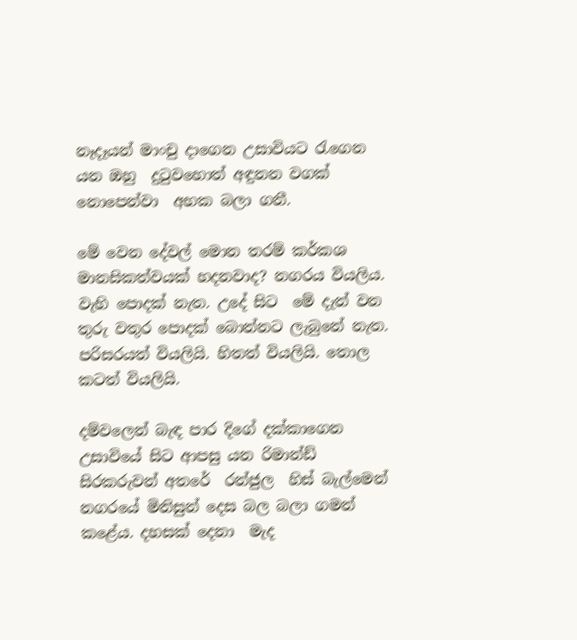නෑදෑයන් මාංචු දාගෙන උසාවියට රැගෙන යන ඔහු  දුටුවහොත් අඳුනන වගක් නොපෙන්වා  අහක බලා ගනී.

මේ වෙන දේවල් මොන තරම් කර්කශ  මානසිකත්වයක් හදනවාද? නගරය වියලිය. වැහි පොදක් නැත. උදේ සිට  මේ දැන් වන තුරු වතුර පොදක් බොන්නට ලැබුනේ නැත. පරිසරයත් වියලියි. හිතත් වියලියි. තොල කටත් වියලියි.

දම්වලෙන් බැඳ පාර දිගේ දක්කාගෙන උසාවියේ සිට ආපසු යන රිමාන්ඩ් සිරකරුවන් අතරේ  රන්ජුල  හිස් බැල්මෙන් නගරයේ මිනිසුන් දෙස බල බලා ගමන් කළේය. දහසක් දෙනා  මැද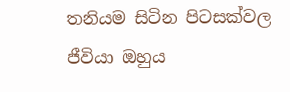තනියම සිටින පිටසක්වල ජීවියා ඔහුය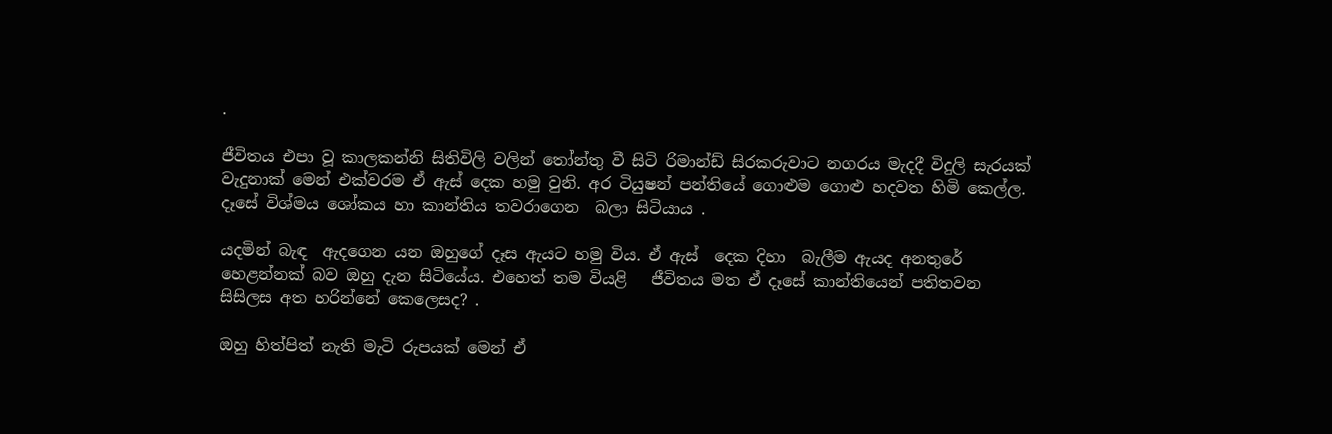.

ජීවිතය එපා වූ කාලකන්නි සිතිවිලි වලින් තෝන්තු වී සිටි රිමාන්ඩ් සිරකරුවාට නගරය මැදදී විදුලි සැරයක් වැදුනාක් මෙන් එක්වරම ඒ ඇස් දෙක හමු වුනි. අර ටියුෂන් පන්තියේ ගොළුම ගොළු හදවත හිමි කෙල්ල. දෑසේ විශ්මය ශෝකය හා කාන්තිය තවරාගෙන  බලා සිටියාය .

යදමින් බැඳ  ඇදගෙන යන ඔහුගේ දෑස ඇයට හමු විය. ඒ ඇස්  දෙක දිහා  බැලීම ඇයද අනතුරේ හෙළන්නක් බව ඔහු දැන සිටියේය. එහෙත් තම වියළි   ජීවිතය මත ඒ දෑසේ කාන්තියෙන් පතිතවන  සිසිලස අත හරින්නේ කෙලෙසද? .

ඔහු හිත්පිත් නැති මැටි රුපයක් මෙන් ඒ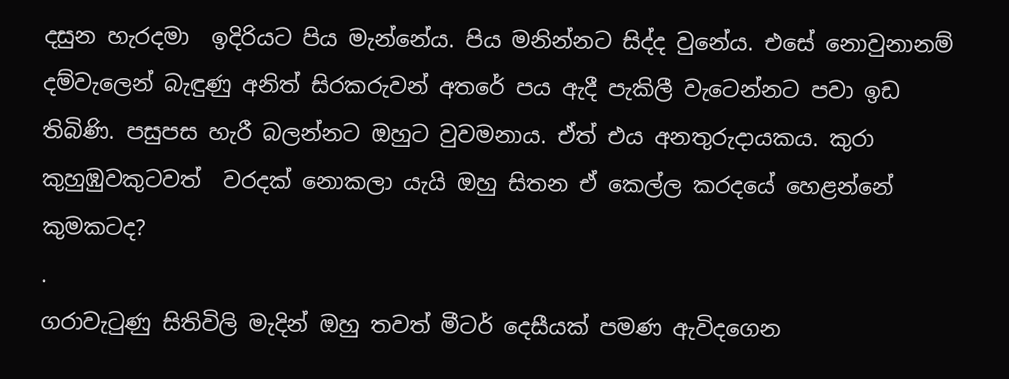දසුන හැරදමා  ඉදිරියට පිය මැන්නේය. පිය මනින්නට සිද්ද වුනේය. එසේ නොවුනානම් දම්වැලෙන් බැඳුණු අනිත් සිරකරුවන් අතරේ පය ඇදී පැකිලී වැටෙන්නට පවා ඉඩ තිබිණි. පසුපස හැරී බලන්නට ඔහුට වුවමනාය. ඒත් එය අනතුරුදායකය. කුරා කුහුඹුවකුටවත්  වරදක් නොකලා යැයි ඔහු සිතන ඒ කෙල්ල කරදයේ හෙළන්නේ කුමකටද?
.
ගරාවැටුණු සිතිවිලි මැදින් ඔහු තවත් මීටර් දෙසීයක් පමණ ඇවිදගෙන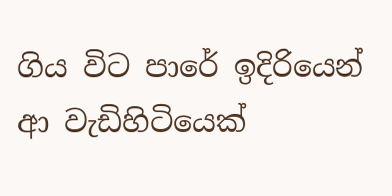ගිය විට පාරේ ඉදිරියෙන් ආ වැඩිහිටියෙක්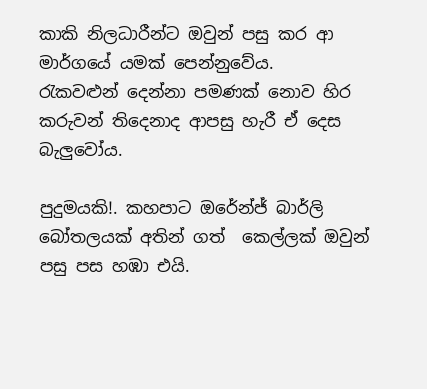කාකි නිලධාරීන්ට ඔවුන් පසු කර ආ මාර්ගයේ යමක් පෙන්නුවේය.
රැකවළුන් දෙන්නා පමණක් නොව හිර කරුවන් තිදෙනාද ආපසු හැරී ඒ දෙස බැලුවෝය.

පුදුමයකි!. කහපාට ඔරේන්ජ් බාර්ලි බෝතලයක් අතින් ගත්  කෙල්ලක් ඔවුන් පසු පස හඹා එයි.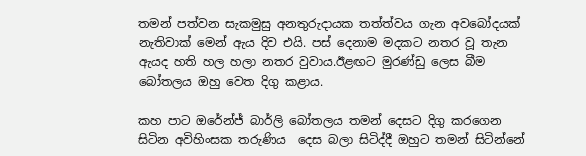තමන් පත්වන සැකමුසු අනතුරුදායක තත්ත්වය ගැන අවබෝදයක් නැතිවාක් මෙන් ඇය දිව එයි. පස් දෙනාම මදකට නතර වූ තැන ඇයද හති හල හලා නතර වුවාය.ඊළඟට මුරණ්ඩු ලෙස බීම බෝතලය ඔහු වෙත දිගු කළාය.

කහ පාට ඔරේන්ජ් බාර්ලි බෝතලය තමන් දෙසට දිගු කරගෙන සිටින අවිහිංසක තරුණිය  දෙස බලා සිටිද්දී ඔහුට තමන් සිටින්නේ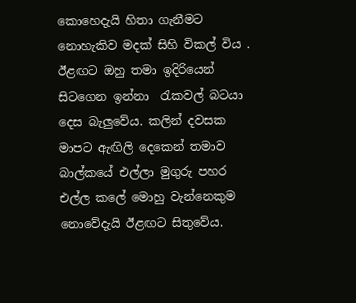කොහෙදැයි හිතා ගැනීමට නොහැකිව මදක් සිහි විකල් විය . ඊළඟට ඔහු තමා ඉදිරියෙන් සිටගෙන ඉන්නා  රැකවල් බටයා දෙස බැලුවේය. කලින් දවසක මාපට ඇඟිලි දෙකෙන් තමාව බාල්කයේ එල්ලා මුගුරු පහර එල්ල කලේ මොහු වැන්නෙකුම නොවේදැයි ඊළඟට සිතුවේය.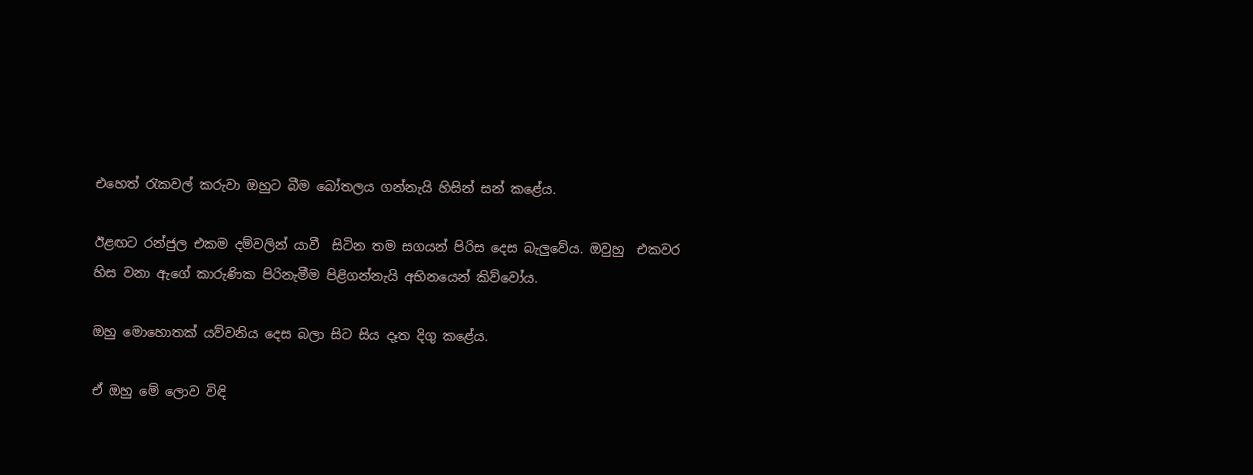එහෙත් රැකවල් කරුවා ඔහුට බීම බෝතලය ගන්නැයි හිසින් සන් කළේය.

ඊළඟට රන්ජුල එකම දම්වලින් යාවී  සිටින තම සගයන් පිරිස දෙස බැලුවේය. ඔවුහු  එකවර හිස වනා ඇගේ කාරුණික පිරිනැමීම පිළිගන්නැයි අභිනයෙන් කිව්වෝය.

ඔහු මොහොතක් යව්වනිය දෙස බලා සිට සිය දෑත දිගු කළේය.

ඒ ඔහු මේ ලොව විඳි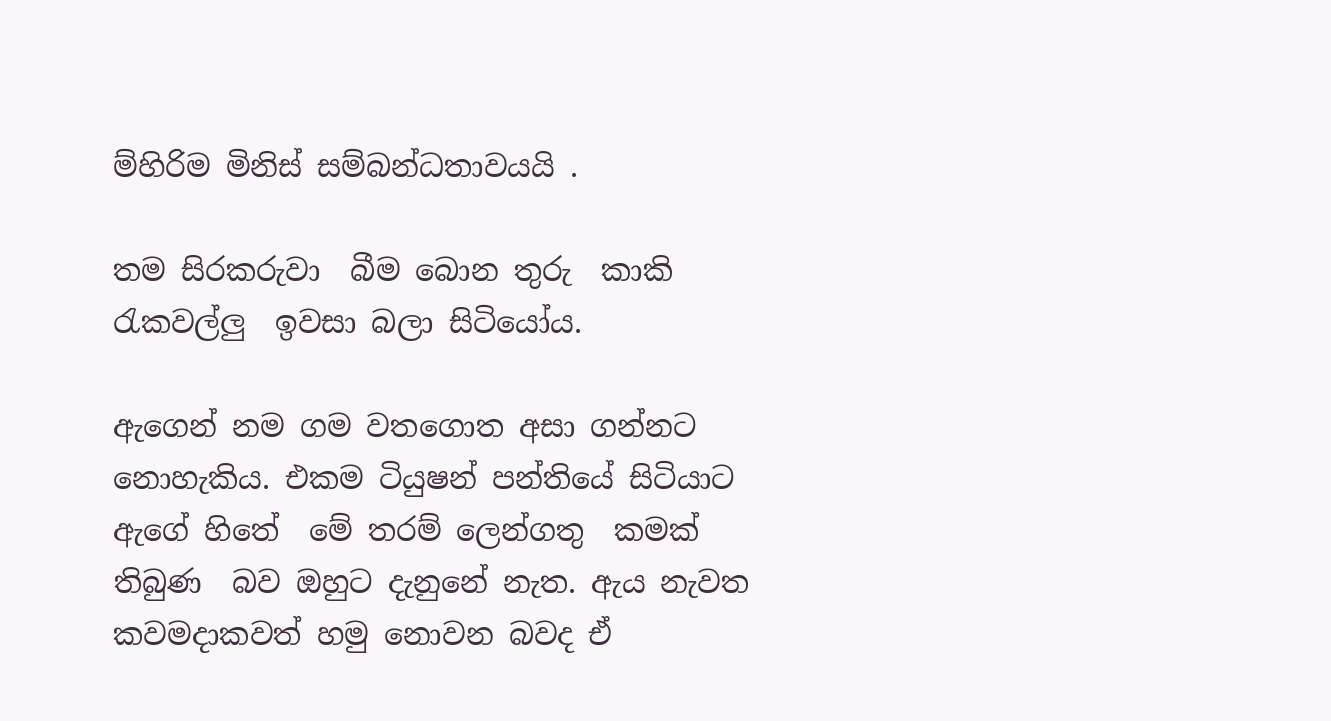ම්හිරිම මිනිස් සම්බන්ධතාවයයි .

තම සිරකරුවා  බීම බොන තුරු  කාකි රැකවල්ලු  ඉවසා බලා සිටියෝය.

ඇගෙන් නම ගම වතගොත අසා ගන්නට නොහැකිය. එකම ටියුෂන් පන්තියේ සිටියාට ඇගේ හිතේ  මේ තරම් ලෙන්ගතු  කමක් තිබුණ  බව ඔහුට දැනුනේ නැත. ඇය නැවත කවමදාකවත් හමු නොවන බවද ඒ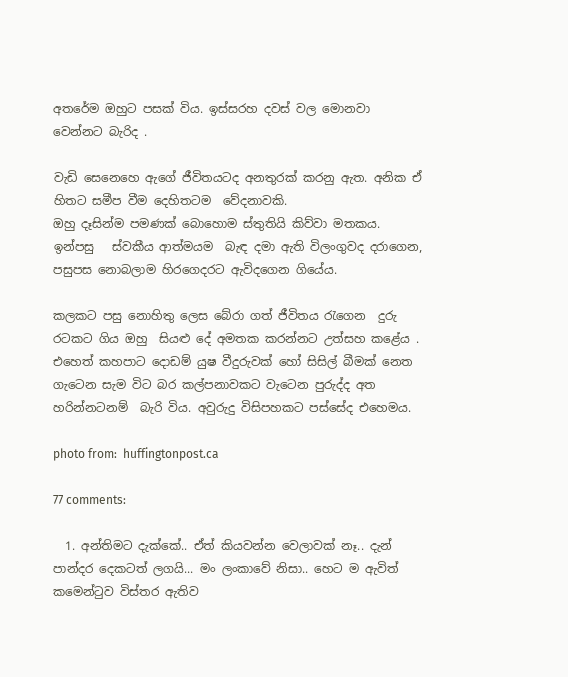අතරේම ඔහුට පසක් විය. ඉස්සරහ දවස් වල මොනවා වෙන්නට බැරිද .

වැඩි සෙනෙහෙ ඇගේ ජීවිතයටද අනතුරක් කරනු ඇත. අනික ඒ හිතට සමීප වීම දෙහිතටම  වේදනාවකි.
ඔහු දෑසින්ම පමණක් බොහොම ස්තුතියි කිව්වා මතකය. ඉන්පසු   ස්වකීය ආත්මයම  බැඳ දමා ඇති විලංගුවද දරාගෙන, පසුපස නොබලාම හිරගෙදරට ඇවිදගෙන ගියේය.

කලකට පසු නොහිතු ලෙස බේරා ගත් ජීවිතය රැගෙන  දුරු රටකට ගිය ඔහු  සියළු දේ අමතක කරන්නට උත්සහ කළේය . එහෙත් කහපාට දොඩම් යුෂ වීදුරුවක් හෝ සිසිල් බීමක් නෙත ගැටෙන සැම විට බර කල්පනාවකට වැටෙන පුරුද්ද අත හරින්නටනම්  බැරි විය. අවුරුදු විසිපහකට පස්සේද එහෙමය.

photo from:  huffingtonpost.ca

77 comments:

  1. අන්තිමට දැක්කේ.. ඒත් කියවන්න වෙලාවක් නෑ.. දැන් පාන්දර දෙකටත් ලගයි... මං ලංකාවේ නිසා.. හෙට ම ඇවිත් කමෙන්ටුව විස්තර ඇතිව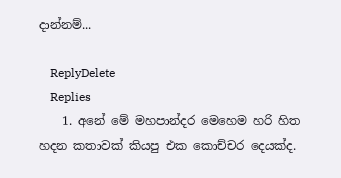දාන්නම්...

    ReplyDelete
    Replies
    1. අනේ මේ මහපාන්දර මෙහෙම හරි හිත හදන කතාවක් කියපු එක කොච්චර දෙයක්ද.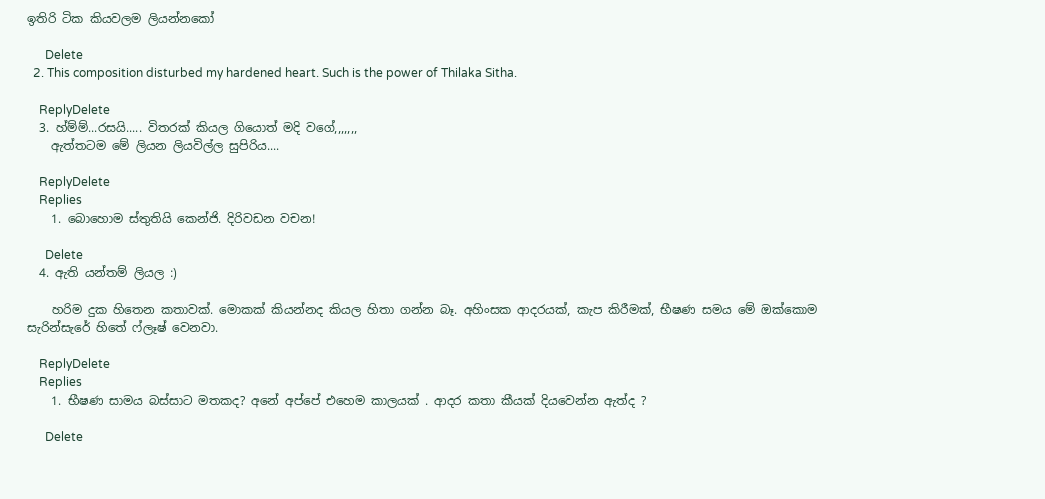ඉතිරි ටික කියවලම ලියන්නකෝ

      Delete
  2. This composition disturbed my hardened heart. Such is the power of Thilaka Sitha.

    ReplyDelete
  3. හ්ම්ම්...රසයි..... විතරක් කියල ගියොත් මදි වගේ,,,,,,,
    ඇත්තටම මේ ලියන ලියවිල්ල සුපිරිය....

    ReplyDelete
    Replies
    1. බොහොම ස්තුතියි කෙන්ජි. දිරිවඩන වචන!

      Delete
  4. ඇති යන්තම් ලියල :)

    හරිම දුක හිතෙන කතාවක්. මොකක් කියන්නද කියල හිතා ගන්න බෑ. අහිංසක ආදරයක්, කැප කිරීමක්, භීෂණ සමය මේ ඔක්කොම සැරින්සැරේ හිතේ ෆ්ලෑෂ් වෙනවා.

    ReplyDelete
    Replies
    1. භීෂණ සාමය බස්සාට මතකද? අනේ අප්පේ එහෙම කාලයක් . ආදර කතා කීයක් දියවෙන්න ඇත්ද ?

      Delete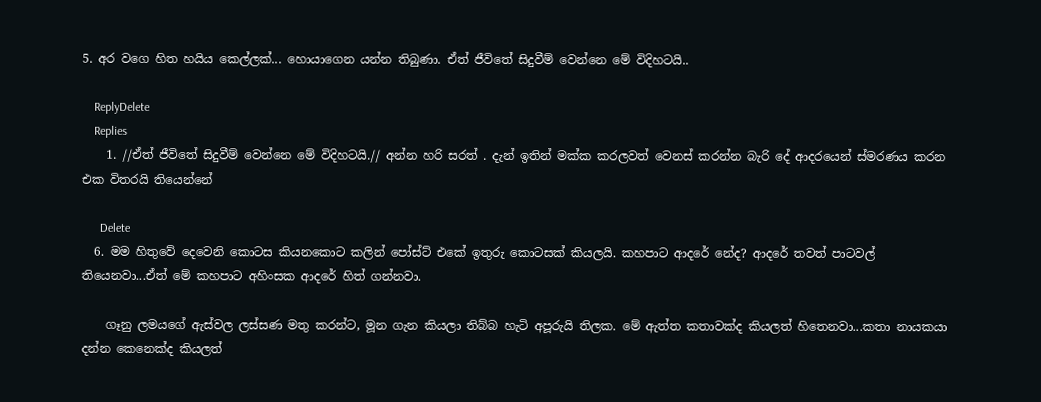5. අර වගෙ හිත හයිය කෙල්ලක්... හොයාගෙන යන්න තිබුණා. ඒත් ජීවිතේ සිදුවීම් වෙන්නෙ මේ විදිහටයි..

    ReplyDelete
    Replies
    1. //ඒත් ජීවිතේ සිදුවීම් වෙන්නෙ මේ විදිහටයි.// අන්න හරි සරත් . දැන් ඉතින් මක්ක කරලවත් වෙනස් කරන්න බැරි දේ ආදරයෙන් ස්මරණය කරන එක විතරයි තියෙන්නේ

      Delete
  6. මම හිතුවේ දෙවෙනි කොටස කියනකොට කලින් පෝස්ට් එකේ ඉතුරු කොටසක් කියලයි. කහපාට ආදරේ නේද? ආදරේ තවත් පාටවල් තියෙනවා...ඒත් මේ කහපාට අහිංසක ආදරේ හිත් ගන්නවා.

    ගෑනු ලමයගේ ඇස්වල ලස්සණ මතු කරන්ට, මූන ගැන කියලා තිබ්බ හැටි අපූරුයි තිලක. මේ ඇත්ත කතාවක්ද කියලත් හිතෙනවා...කතා නායකයා දන්න කෙනෙක්ද කියලත්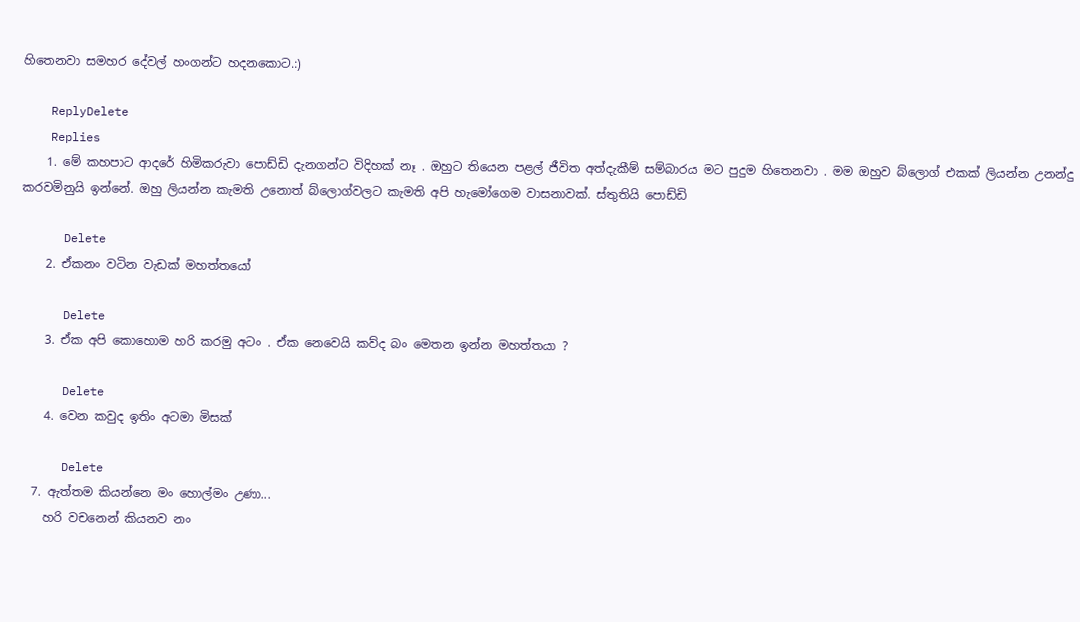හිතෙනවා සමහර දේවල් හංගන්ට හදනකොට.:)

    ReplyDelete
    Replies
    1. මේ කහපාට ආදරේ හිමිකරුවා පොඩ්ඩි දැනගන්ට විදිහක් නෑ . ඔහුට තියෙන පළල් ජීවිත අත්දැකීම් සම්බාරය මට පුදුම හිතෙනවා . මම ඔහුව බ්ලොග් එකක් ලියන්න උනන්දු කරවමිනුයි ඉන්නේ. ඔහු ලියන්න කැමති උනොත් බ්ලොග්වලට කැමති අපි හැමෝගෙම වාසනාවක්. ස්තුතියි පොඩ්ඩි

      Delete
    2. ඒකනං වටින වැඩක් මහත්තයෝ

      Delete
    3. ඒක අපි කොහොම හරි කරමු අටං . ඒක නෙවෙයි කව්ද බං මෙතන ඉන්න මහත්තයා ?

      Delete
    4. වෙන කවුද ඉතිං අටමා මිසක්

      Delete
  7. ඇත්තම කියන්නෙ මං හොල්මං උණා...
    හරි වචනෙන් කියනව නං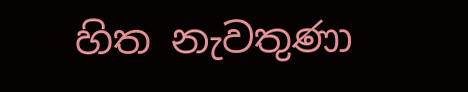හිත නැවතුණා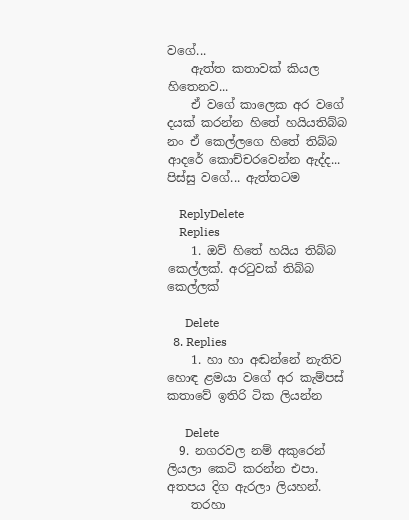වගේ...
    ඇත්ත කතාවක් කියල හිතෙනව...
    ඒ වගේ කාලෙක අර වගේ දයක් කරන්න හිතේ හයියතිබ්බ නං ඒ කෙල්ලගෙ හිතේ තිබ්බ ආදරේ කොච්චරවෙන්න ඇද්ද... පිස්සු වගේ... ඇත්තටම

    ReplyDelete
    Replies
    1. ඔව් හිතේ හයිය තිබ්බ කෙල්ලක්. අරටුවක් තිබ්බ කෙල්ලක්

      Delete
  8. Replies
    1. හා හා අඬන්නේ නැතිව හොඳ ළමයා වගේ අර කැම්පස් කතාවේ ඉතිරි ටික ලියන්න

      Delete
  9. නගරවල නම් අකුරෙන් ලියලා කෙටි කරන්න එපා. අතපය දිග ඇරලා ලියහන්.
    තරහා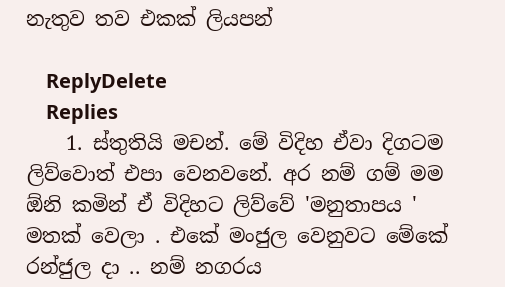නැතුව තව එකක් ලියපන්

    ReplyDelete
    Replies
    1. ස්තුතියි මචන්. මේ විදිහ ඒවා දිගටම ලිව්වොත් එපා වෙනවනේ. අර නම් ගම් මම ඕනි කමින් ඒ විදිහට ලිව්වේ 'මනුතාපය ' මතක් වෙලා . එකේ මංජුල වෙනුවට මේකේ රන්ජුල දා .. නම් නගරය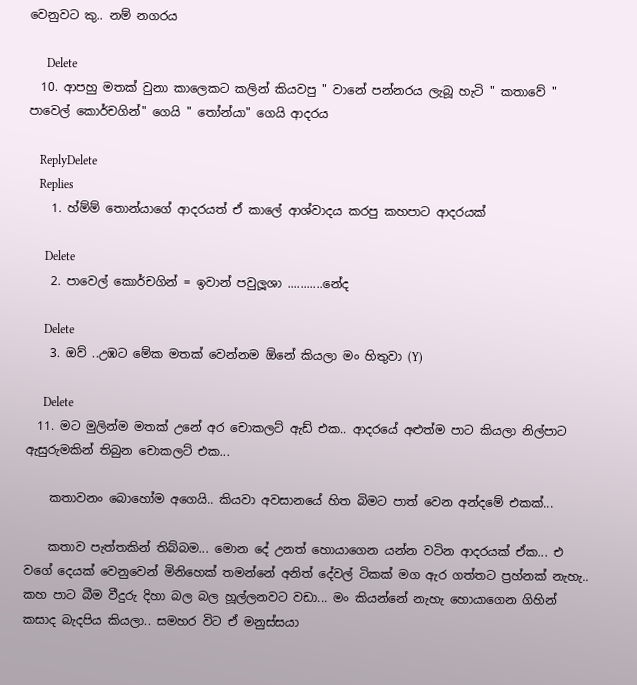වෙනුවට කු.. නම් නගරය

      Delete
  10. ආපහු මතක් වුනා කාලෙකට කලින් කියවපු " වානේ පන්නරය ලැබූ හැටි " කතාවේ " පාවෙල් කොර්චගින්" ගෙයි " තෝන්යා" ගෙයි ආදරය

    ReplyDelete
    Replies
    1. හ්ම්ම් තොන්යාගේ ආදරයත් ඒ කාලේ ආශ්වාදය කරපු කහපාට ආදරයක්

      Delete
    2. පාවෙල් කොර්චගින් = ඉවාන් පවුලූශා ...........නේද

      Delete
    3. ඔව් ..උඹට මේක මතක් වෙන්නම ඕනේ කියලා මං හිතුවා (Y)

      Delete
  11. මට මුලින්ම මතක් උනේ අර චොකලට් ඇඩ් එක.. ආදරයේ අළුත්ම පාට කියලා නිල්පාට ඇසුරුමකින් තිබුන චොකලට් එක...

    කතාවනං බොහෝම අගෙයි.. කියවා අවසානයේ හිත බිමට පාත් වෙන අන්දමේ එකක්...

    කතාව පැත්තකින් තිබ්බම... මොන දේ උනත් හොයාගෙන යන්න වටින ආදරයක් ඒක... එ වගේ දෙයක් වෙනුවෙන් මිනිහෙක් තමන්නේ අනිත් දේවල් ටිකක් මග ඇර ගත්තට ප්‍රහ්නක් නැහැ.. කහ පාට බීම වීදුරු දිහා බල බල හූල්ලනවට වඩා... මං කියන්නේ නැහැ හොයාගෙන ගිහින් කසාද බැදපිය කියලා.. සමහර විට ඒ මනුස්සයා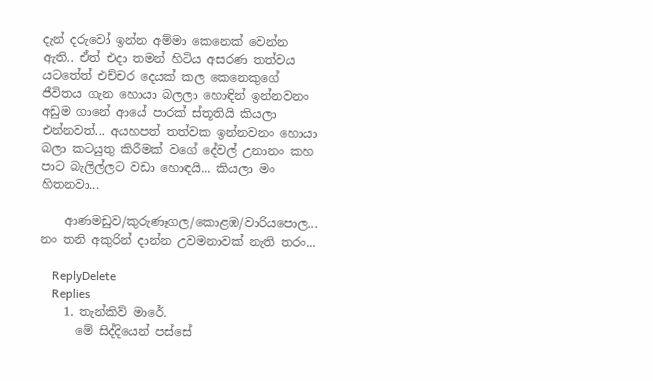දැන් දරුවෝ ඉන්න අම්මා කෙනෙක් වෙන්න ඇති.. ඒත් එදා තමන් හිටිය අසරණ තත්වය යටතේත් එච්චර දෙයක් කල කෙනෙකුගේ ජීවිතය ගැන හොයා බලලා හොඳින් ඉන්නවනං අඩුම ගානේ ආයේ පාරක් ස්තූතියි කියලා එන්නවත්... අයහපත් තත්වක ඉන්නවනං හොයා බලා කටයුතු කිරීමක් වගේ දේවල් උනානං කහ පාට බැලිල්ලට වඩා හොඳයි... කියලා මං හිතනවා...

    ආණමඩුව/කුරුණෑගල/කොළඹ/වාරියපොල... නං තනි අකුරින් දාන්න උවමනාවක් නැති තරං...

    ReplyDelete
    Replies
    1. තැන්කිව් මාරේ.
      මේ සිද්දියෙන් පස්සේ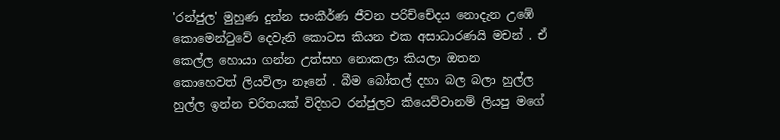'රන්ජුල' මුහුණ දුන්න සංකීර්ණ ජීවන පරිච්චේදය නොදැන උඹේ කොමෙන්ටුවේ දෙවැනි කොටස කියන එක අසාධාරණයි මචන් . ඒ කෙල්ල හොයා ගන්න උත්සහ නොකලා කියලා ඔතන කොහෙවත් ලියවිලා නෑනේ . බීම බෝතල් දහා බල බලා හුල්ල හුල්ල ඉන්න චරිතයක් විදිහට රන්ජුලව කියෙව්වානම් ලියපු මගේ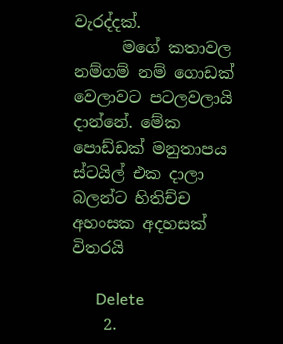වැරද්දක්.
      මගේ කතාවල නම්ගම් නම් ගොඩක් වෙලාවට පටලවලායි දාන්නේ. මේක පොඩ්ඩක් මනුතාපය ස්ටයිල් එක දාලා බලන්ට හිතිච්ච අහංසක අදහසක් විතරයි

      Delete
    2.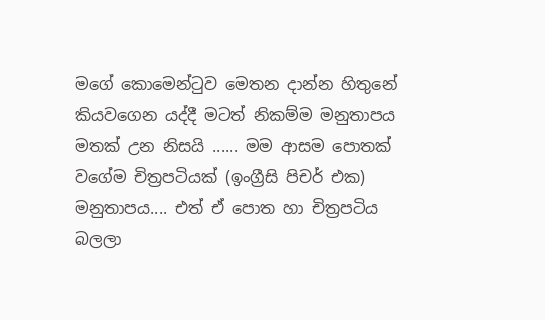මගේ කොමෙන්ටුව මෙතන දාන්න හිතුනේ කියවගෙන යද්දී මටත් නිකම්ම මනුතාපය මතක් උන නිසයි ...... මම ආසම පොතක් වගේම චිත්‍රපටියක් (ඉංග්‍රීසි පිචර් එක) මනුතාපය.... එත් ඒ පොත හා චිත්‍රපටිය බලලා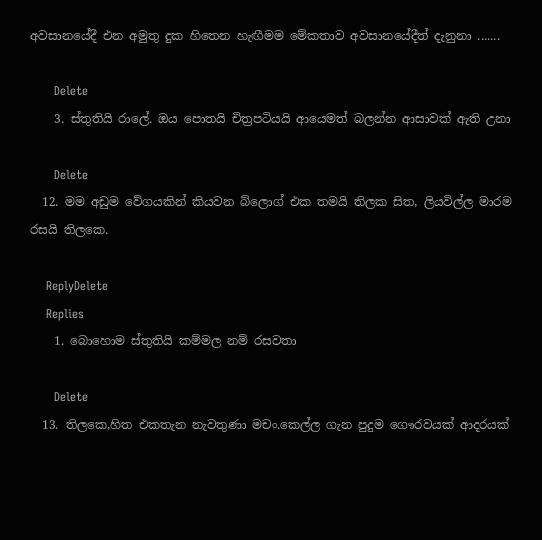අවසානයේදී එන අමුතු දුක හිතෙන හැඟීමම මේකතාව අවසානයේදීත් දැනුනා .......

      Delete
    3. ස්තුතියි රාලේ. ඔය පොතයි චිත්‍රපටියයි ආයෙමත් බලන්න ආසාවක් ඇති උනා

      Delete
  12. මම අඩුම වේගයකින් කියවන බ්ලොග් එක තමයි තිලක සිත, ලියවිල්ල මාරම රසයි තිලකෙ.

    ReplyDelete
    Replies
    1. බොහොම ස්තුතියි කම්මල නම් රසවතා

      Delete
  13. තිලකෙ,හිත එකතැන නැවතුණා මචං.කෙල්ල ගැන පුදුම ගෞරවයක් ආදරයක්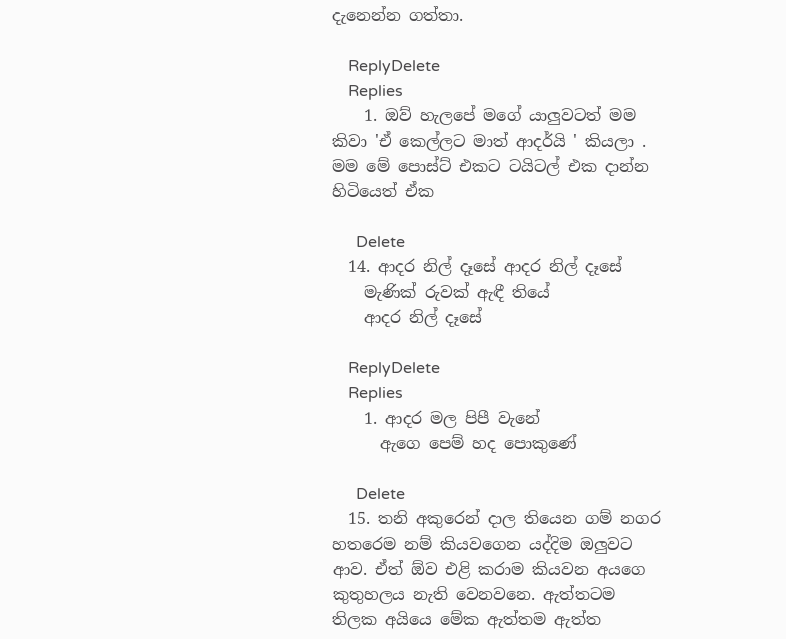දැනෙන්න ගත්තා.

    ReplyDelete
    Replies
    1. ඔව් හැලපේ මගේ යාලුවටත් මම කිවා 'ඒ කෙල්ලට මාත් ආදර්යි ' කියලා . මම මේ පොස්ට් එකට ටයිටල් එක දාන්න හිටියෙත් ඒක

      Delete
  14. ආදර නිල් දෑසේ ආදර නිල් දෑසේ
    මැණික් රුවක් ඇඳී තියේ
    ආදර නිල් දෑසේ

    ReplyDelete
    Replies
    1. ආදර මල පිපී වැනේ
      ඇගෙ පෙම් හද පොකුණේ

      Delete
  15. තනි අකුරෙන් දාල තියෙන ගම් නගර හතරෙම නම් කියවගෙන යද්දිම ඔලුවට ආව. ඒත් ඕව එළි කරාම කියවන අයගෙ කුතුහලය නැති වෙනවනෙ. ඇත්තටම තිලක අයියෙ මේක ඇත්තම ඇත්ත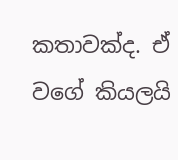කතාවක්ද. ඒ වගේ කියලයි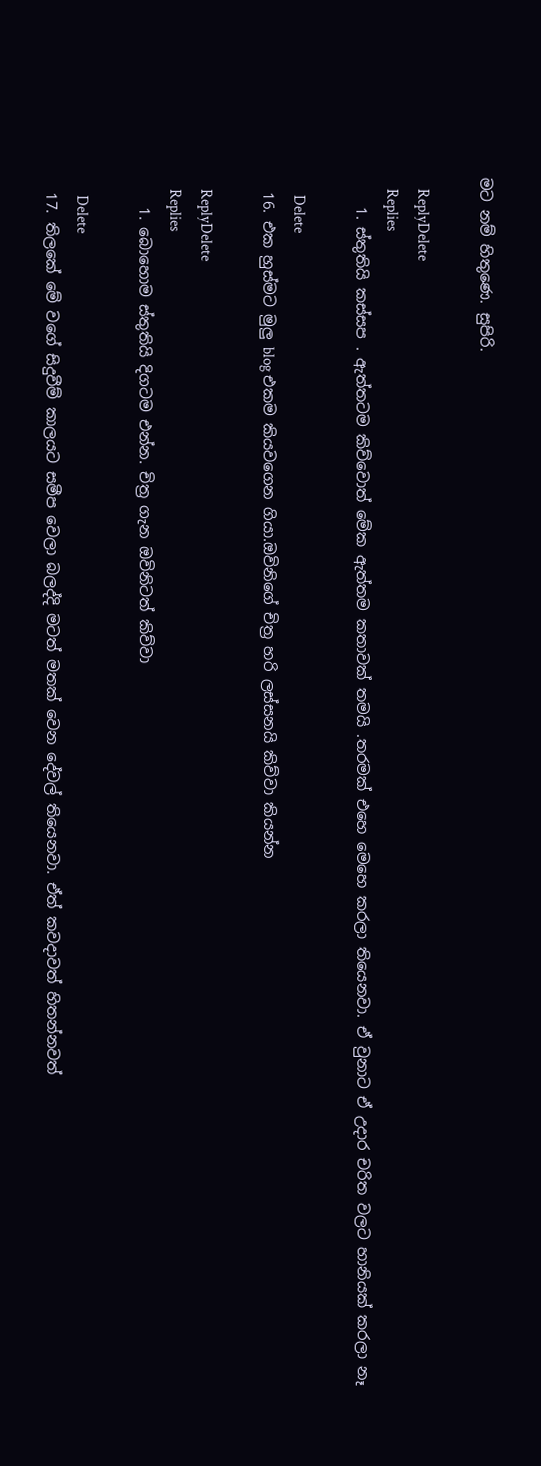මට නම් හිතුණෙ. සුපිරි.

    ReplyDelete
    Replies
    1. ස්තුතියි කස්සප . ඇත්තටම කිව්වොත් මේක ඇත්තම කතාවක් තමයි .තරමක් එහෙ මෙහෙ කරලා තියෙනවා. ඒ වුනාට ඒ උදාර චරිත වලට හානියක් කරලා නෑ

      Delete
  16. එක හුස්මට මුලු blog එකම කියවගෙන ගියා.ඔවිනිගේ චිත්‍ර හරි ලස්සනයි කිව්වා කියන්න

    ReplyDelete
    Replies
    1. බොහොම ස්තුතියි දිගටම එන්න. චිත්‍ර ගැන ඔවිනිටත් කිව්වා

      Delete
  17. තිලකේ මේ වගේ සිදුවීම් කාලයට සමීප වෙලා බලද්දි මටත් මතක් වෙන දේවල් තියෙනවා. ඒත් කවදාවත් හිතන්නවත්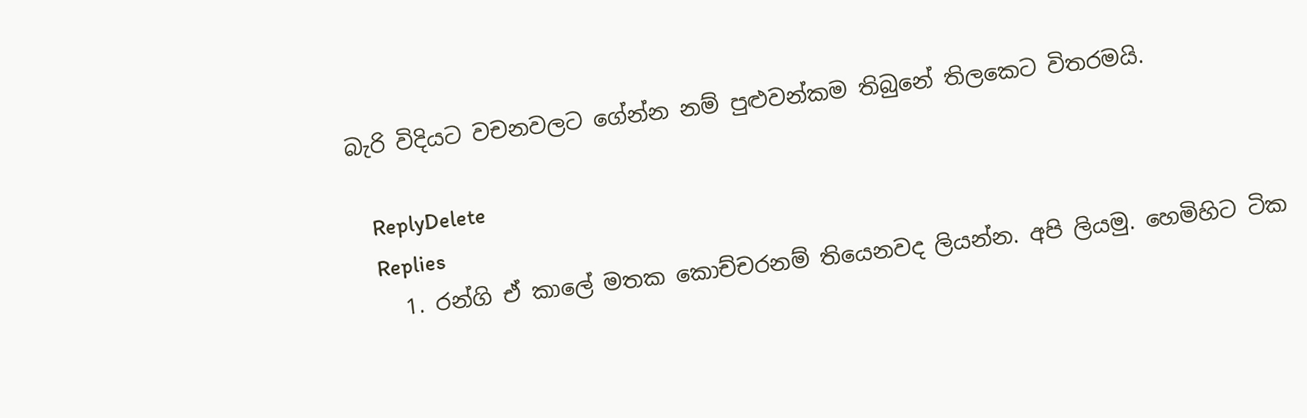බැරි විදියට වචනවලට ගේන්න නම් පුළුවන්කම තිබුනේ තිලකෙට විතරමයි.

    ReplyDelete
    Replies
    1. රන්ගි ඒ කාලේ මතක කොච්චරනම් තියෙනවද ලියන්න. අපි ලියමු. හෙමිහිට ටික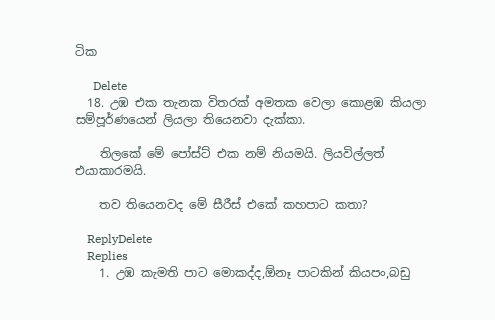ටික

      Delete
  18. උඹ එක තැනක විතරක් අමතක වෙලා කොළඹ කියලා සම්පූර්ණයෙන් ලියලා තියෙනවා දැක්කා.

    තිලකේ මේ පෝස්ට් එක නම් නියමයි. ලියවිල්ලත් එයාකාරමයි.

    තව තියෙනවද මේ සීරීස් එකේ කහපාට කතා?

    ReplyDelete
    Replies
    1. උඹ කැමති පාට මොකද්ද,ඕනෑ පාටකින් කියපං,බඩු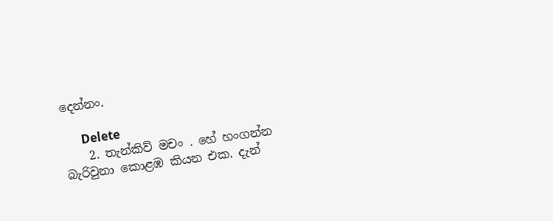දෙන්නං.

      Delete
    2. තැන්කිව් මචං . හේ හංගන්න බැරිවුනා කොළඹ කියන එක. දැන්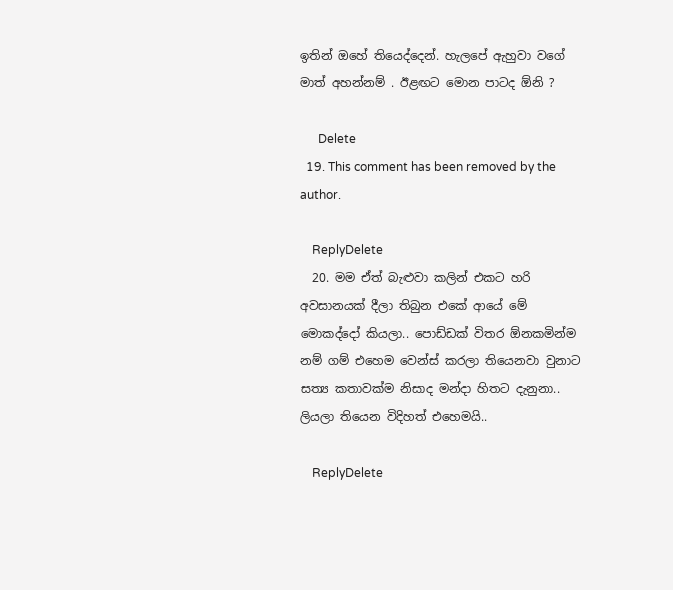ඉතින් ඔහේ තියෙද්දෙන්. හැලපේ ඇහුවා වගේ මාත් අහන්නම් . ඊළඟට මොන පාටද ඕනි ?

      Delete
  19. This comment has been removed by the author.

    ReplyDelete
  20. මම ඒත් බැළුවා කලින් එකට හරි අවසානයක් දීලා තිබුන එකේ ආයේ මේ මොකද්දෝ කියලා.. පොඩ්ඩක් විතර ඕනකමින්ම නම් ගම් එහෙම වෙන්ස් කරලා තියෙනවා වුනාට සත්‍ය කතාවක්ම නිසාද මන්දා හිතට දැනුනා.. ලියලා තියෙන විදිහත් එහෙමයි..

    ReplyDelete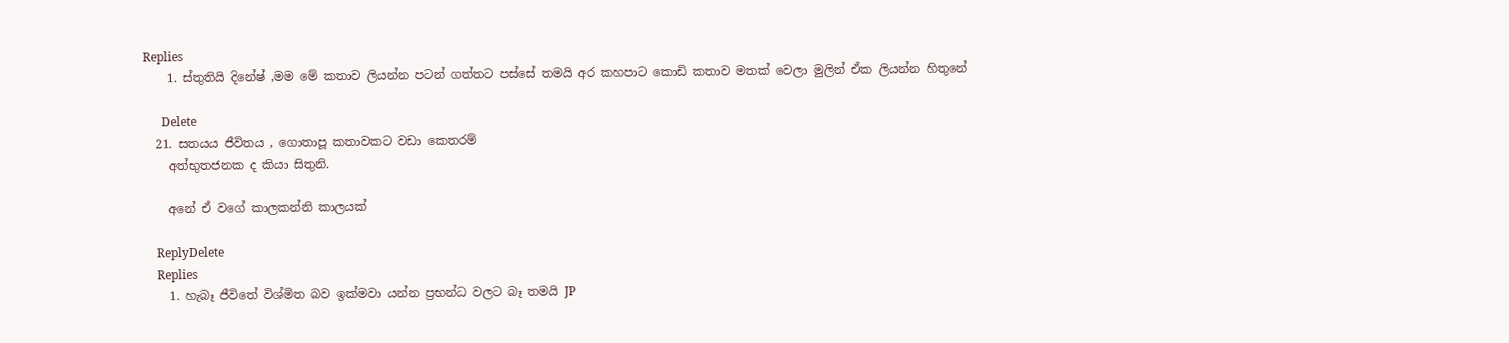Replies
    1. ස්තුතියි දිනේෂ් ,මම මේ කතාව ලියන්න පටන් ගත්තට පස්සේ තමයි අර කහපාට කොඩි කතාව මතක් වෙලා මුලින් ඒක ලියන්න හිතුනේ

      Delete
  21. සතයය ජීවිතය , ගොතාපූ කතාවකට වඩා කෙතරම්
    අත්භුතජනක ද කියා සිතුනි.

    අනේ ඒ වගේ කාලකන්නි කාලයක්

    ReplyDelete
    Replies
    1. හැබෑ ජීවිතේ විශ්මිත බව ඉක්මවා යන්න ප්‍රභන්ධ වලට බෑ තමයි JP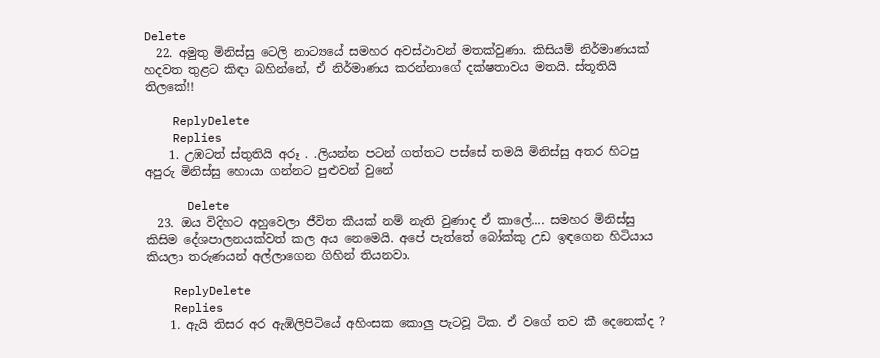Delete
  22. අමුතු මිනිස්සු ටෙලි නාට්‍යයේ සමහර අවස්ථාවන් මතක්වුණා. කිසියම් නිර්මාණයක් හදවත තුළට කිඳා බහින්නේ, ඒ නිර්මාණය කරන්නාගේ දක්ෂතාවය මතයි. ස්තූතියි තිලකේ!!

    ReplyDelete
    Replies
    1. උඹටත් ස්තුතියි අරූ . .ලියන්න පටන් ගත්තට පස්සේ තමයි මිනිස්සු අතර හිටපු අපුරු මිනිස්සු හොයා ගන්නට පුළුවන් වුනේ

      Delete
  23. ඔය විදිහට අහුවෙලා ජීවිත කීයක් නම් නැති වුණාද ඒ කාලේ.... සමහර මිනිස්සු කිසිම දේශපාලනයක්වත් කල අය නෙමෙයි. අපේ පැත්තේ බෝක්කු උඩ ඉඳගෙන හිටියාය කියලා තරුණයන් අල්ලාගෙන ගිහින් තියනවා.

    ReplyDelete
    Replies
    1. ඇයි තිසර අර ඇඹිලිපිටියේ අහිංසක කොලු පැටවූ ටික. ඒ වගේ තව කී දෙනෙක්ද ?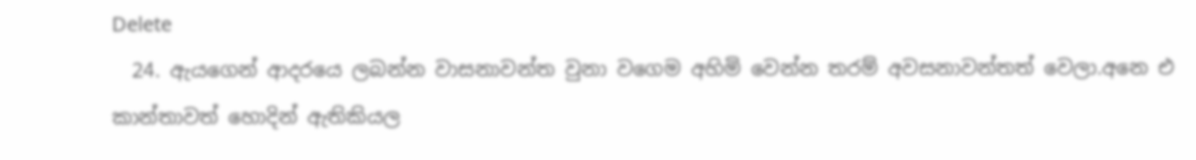Delete
  24. ඇයගෙන් ආදරයෙ ලබන්න වාසනාවන්ත වුනා වගෙම අහිමි වෙන්න තරම් අවසනාවන්තත් වෙලා.අනෙ එ කාන්තාවත් හොදින් ඇතිකියල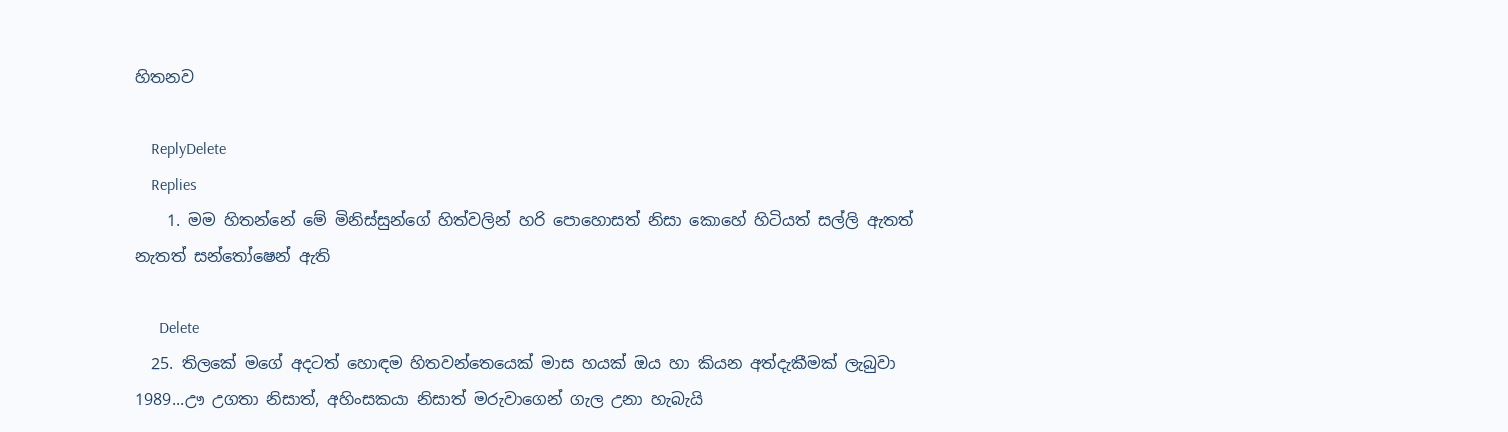හිතනව

    ReplyDelete
    Replies
    1. මම හිතන්නේ මේ මිනිස්සුන්ගේ හිත්වලින් හරි පොහොසත් නිසා කොහේ හිටියත් සල්ලි ඇතත් නැතත් සන්තෝෂෙන් ඇති

      Delete
  25. තිලකේ මගේ අදටත් හොඳම හිතවන්තෙයෙක් මාස හයක් ඔය හා කියන අත්දැකීමක් ලැබුවා 1989...ඌ උගතා නිසාත්, අහිංසකයා නිසාත් මරුවාගෙන් ගැල උනා හැබැයි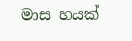මාස හයක්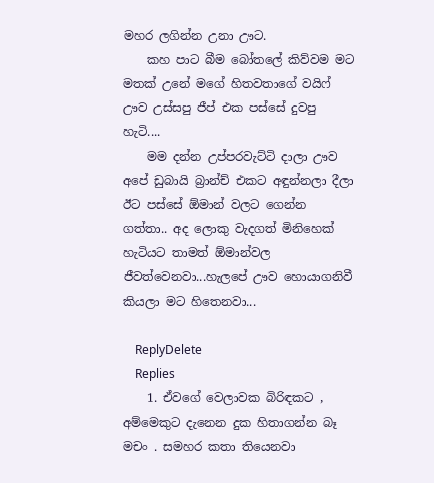මහර ලගින්න උනා ඌට.
    කහ පාට බීම බෝතලේ කිව්වම මට මතක් උනේ මගේ හිතවතාගේ වයිෆ් ඌව උස්සපු ජීප් එක පස්සේ දුවපු හැටි....
    මම දන්න උප්පරවැට්ටි දාලා ඌව අපේ ඩුබායි බ්‍රාන්ච් එකට අඳුන්නලා දීලා ඊට පස්සේ ඕමාන් වලට ගෙන්න ගත්තා.. අද ලොකු වැදගත් මිනිහෙක් හැටියට තාමත් ඕමාන්වල ජීවත්වෙනවා...හැලපේ ඌව හොයාගනිවී කියලා මට හිතෙනවා...

    ReplyDelete
    Replies
    1. ඒවගේ වෙලාවක බිරිඳකට , අම්මෙකුට දැනෙන දුක හිතාගන්න බෑ මචං . සමහර කතා තියෙනවා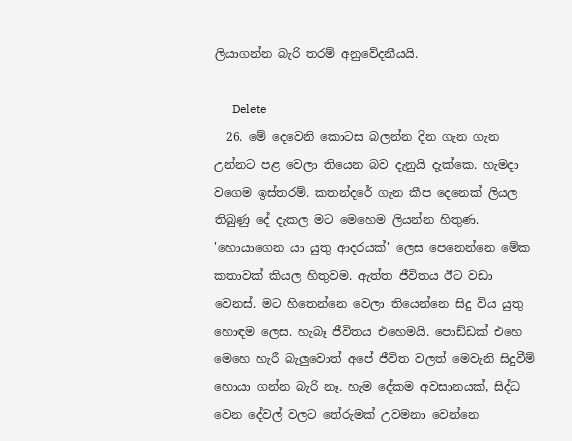ලියාගන්න බැරි තරම් අනුවේදනීයයි.

      Delete
  26. මේ දෙවෙනි කොටස බලන්න දින ගැන ගැන උන්නට පළ වෙලා තියෙන බව දැනුයි දැක්කෙ. හැමදා වගෙම ඉස්තරම්. කතන්දරේ ගැන කීප දෙනෙක් ලියල තිබුණු දේ දැකල මට මෙහෙම ලියන්න හිතුණ. 'හොයාගෙන යා යුතු ආදරයක්' ලෙස පෙනෙන්නෙ මේක කතාවක් කියල හිතුවම. ඇත්ත ජීවිතය ඊට වඩා වෙනස්. මට හිතෙන්නෙ වෙලා තියෙන්නෙ සිදු විය යුතු හොඳම ලෙස. හැබෑ ජීවිතය එහෙමයි. පොඩ්ඩක් එහෙ මෙහෙ හැරී බැලුවොත් අපේ ජීවිත වලත් මෙවැනි සිදුවීම් හොයා ගන්න බැරි නෑ. හැම දේකම අවසානයක්, සිද්ධ වෙන දේවල් වලට තේරුමක් උවමනා වෙන්නෙ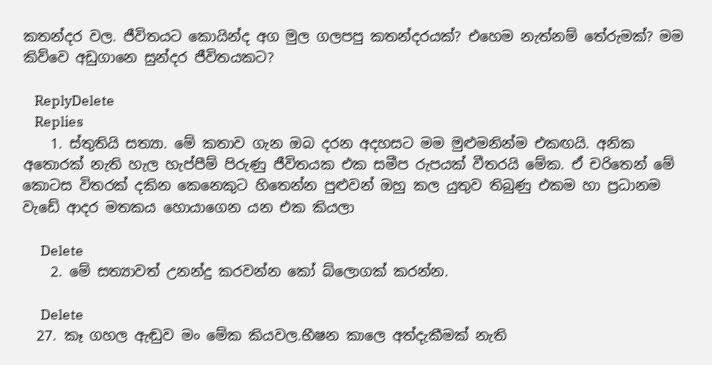කතන්දර වල. ජීවිතයට කොයින්ද අග මුල ගලපපු කතන්දරයක්? එහෙම නැත්නම් තේරුමක්? මම කිව්වෙ අඩුගානෙ සුන්දර ජීවිතයකට?

    ReplyDelete
    Replies
    1. ස්තුතියි සත්‍යා. මේ කතාව ගැන ඔබ දරන අදහසට මම මුළුමනින්ම එකඟයි. අනික අතොරක් නැති හැල හැප්පීම් පිරුණු ජීවිතයක එක සමීප රුපයක් වීතරයි මේක. ඒ චරිතෙන් මේ කොටස විතරක් දකින කෙනෙකුට හිතෙන්න පුළුවන් ඔහු කල යුතුව තිබුණු එකම හා ප්‍රධානම වැඩේ ආදර මතකය හොයාගෙන යන එක කියලා

      Delete
    2. මේ සත්‍යාවත් උනන්දු කරවන්න කෝ බ්ලොගක් කරන්න.

      Delete
  27. කෑ ගහල ඇඬුව මං මේක කියවල.භීෂන කාලෙ අත්දැකීමක් නැති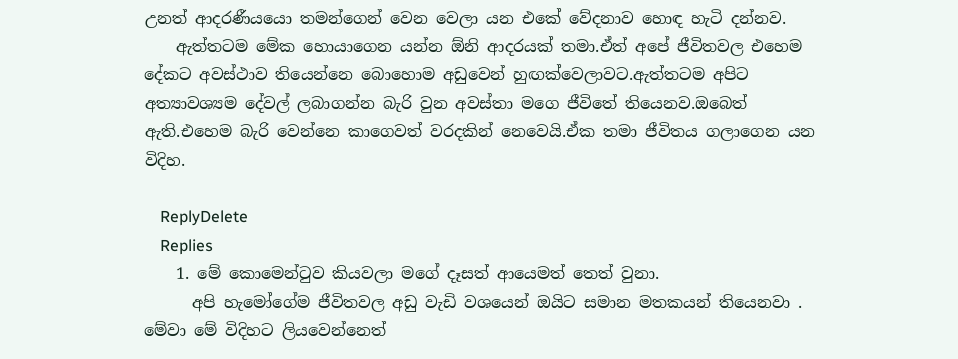උනත් ආදරණීයයො තමන්ගෙන් වෙන වෙලා යන එකේ වේදනාව හොඳ හැටි දන්නව.
    ඇත්තටම මේක හොයාගෙන යන්න ඕනි ආදරයක් තමා.ඒත් අපේ ජීවිතවල එහෙම දේකට අවස්ථාව තියෙන්නෙ බොහොම අඩුවෙන් හුඟක්වෙලාවට.ඇත්තටම අපිට අත්‍යාවශ්‍යම දේවල් ලබාගන්න බැරි වුන අවස්තා මගෙ ජීවිතේ තියෙනව.ඔබෙත් ඇති.එහෙම බැරි වෙන්නෙ කාගෙවත් වරදකින් නෙවෙයි.ඒක තමා ජීවිතය ගලාගෙන යන විදිහ.

    ReplyDelete
    Replies
    1. මේ කොමෙන්ටුව කියවලා මගේ දෑසත් ආයෙමත් තෙත් වුනා.
      අපි හැමෝගේම ජීවිතවල අඩු වැඩි වශයෙන් ඔයිට සමාන මතකයන් තියෙනවා . මේවා මේ විදිහට ලියවෙන්නෙත්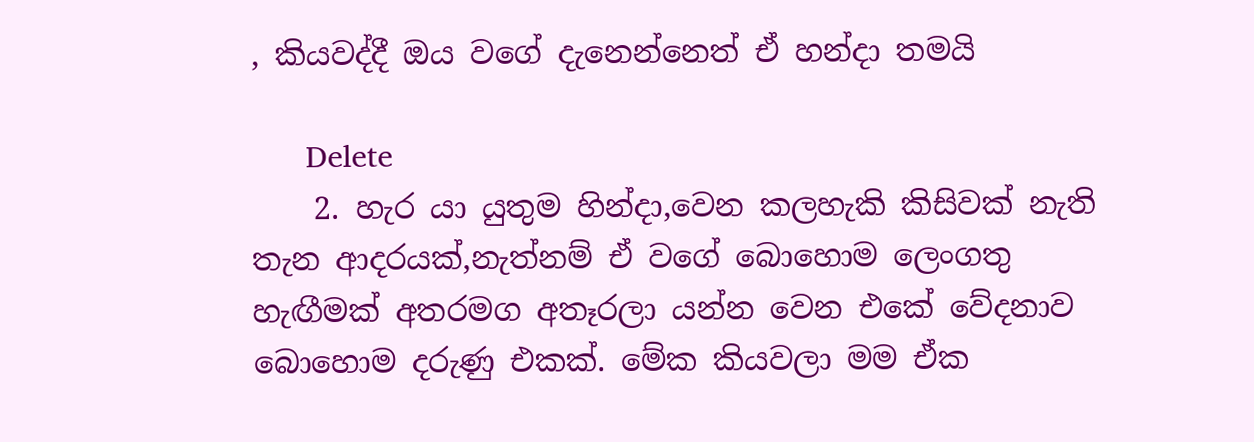, කියවද්දී ඔය වගේ දැනෙන්නෙත් ඒ හන්දා තමයි

      Delete
    2. හැර යා යුතුම හින්දා,වෙන කලහැකි කිසිවක් නැති තැන ආදරයක්,නැත්නම් ඒ වගේ බොහොම ලෙංගතු හැඟීමක් අතරමග අතෑරලා යන්න වෙන එකේ වේදනාව බොහොම දරුණු එකක්. මේක කියවලා මම ඒක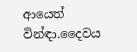ආයෙත් වින්ඳා.දෛවය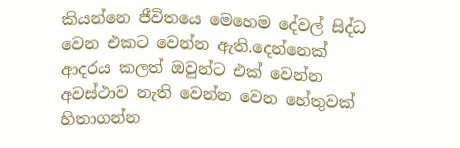කියන්නෙ ජීවිතයෙ මෙහෙම දේවල් සිද්ධ වෙන එකට වෙන්න ඇති.දෙන්නෙක් ආදරය කලත් ඔවුන්ට එක් වෙන්න අවස්ථාව නැති වෙන්න වෙන හේතුවක් හිතාගන්න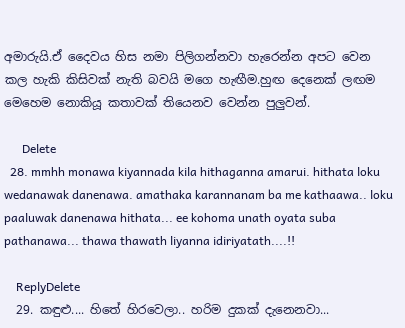අමාරුයි.ඒ දෛවය හිස නමා පිලිගන්නවා හැරෙන්න අපට වෙන කල හැකි කිසිවක් නැති බවයි මගෙ හැඟීම.හුඟ දෙනෙක් ලඟම මෙහෙම නොකියූ කතාවක් තියෙනව වෙන්න පුලුවන්.

      Delete
  28. mmhh monawa kiyannada kila hithaganna amarui. hithata loku wedanawak danenawa. amathaka karannanam ba me kathaawa.. loku paaluwak danenawa hithata... ee kohoma unath oyata suba pathanawa... thawa thawath liyanna idiriyatath....!!

    ReplyDelete
  29. කඳුළු.... හිතේ හිරවෙලා.. හරිම දුකක් දැනෙනවා...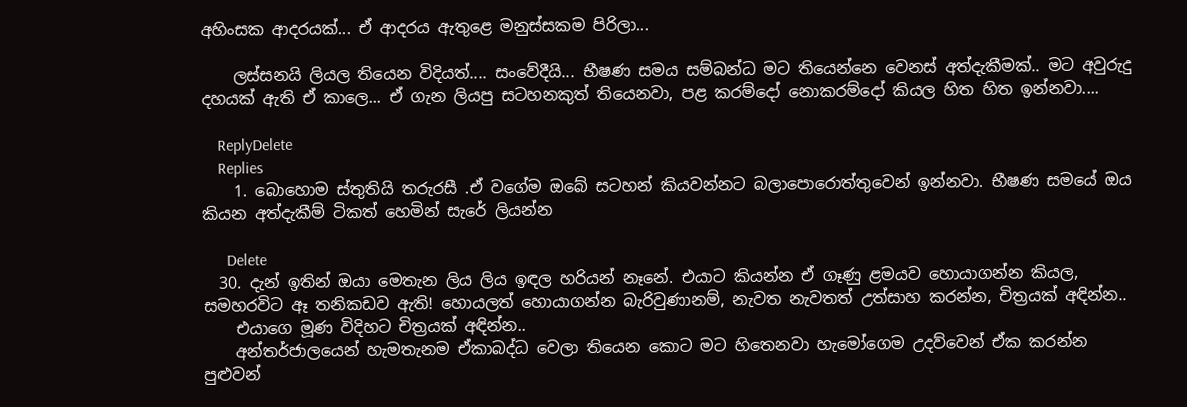අහිංසක ආදරයක්... ඒ ආදරය ඇතුළෙ මනුස්සකම පිරිලා...

    ලස්සනයි ලියල තියෙන විදියත්.... සංවේදීයි... භීෂණ සමය සම්බන්ධ මට තියෙන්නෙ වෙනස් අත්දැකීමක්.. මට අවුරුදු දහයක් ඇති ඒ කාලෙ... ඒ ගැන ලියපු සටහනකුත් තියෙනවා, පළ කරම්දෝ නොකරම්දෝ කියල හිත හිත ඉන්නවා....

    ReplyDelete
    Replies
    1. බොහොම ස්තුතියි තරුරසී .ඒ වගේම ඔබේ සටහන් කියවන්නට බලාපොරොත්තුවෙන් ඉන්නවා. භීෂණ සමයේ ඔය කියන අත්දැකීම් ටිකත් හෙමින් සැරේ ලියන්න

      Delete
  30. දැන් ඉතින් ඔයා මෙතැන ලිය ලිය ඉඳල හරියන් නෑනේ. එයාට කියන්න ඒ ගෑණු ළමයව හොයාගන්න කියල, සමහරවිට ඈ තනිකඩව ඇති! හොයලත් හොයාගන්න බැරිවුණානම්, නැවත නැවතත් උත්සාහ කරන්න, චිත්‍රයක් අඳින්න..
    එයාගෙ මූණ විදිහට චිත්‍රයක් අඳින්න..
    අන්තර්ජාලයෙන් හැමතැනම ඒකාබද්ධ වෙලා තියෙන කොට මට හිතෙනවා හැමෝගෙම උදව්වෙන් ඒක කරන්න පුළුවන්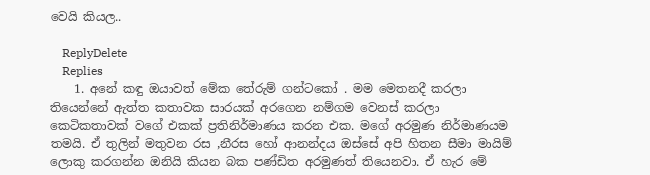වෙයි කියල..

    ReplyDelete
    Replies
    1. අනේ කඳු ඔයාවත් මේක තේරුම් ගන්ටකෝ . මම මෙතනදී කරලා තියෙන්නේ ඇත්ත කතාවක සාරයක් අරගෙන නම්ගම වෙනස් කරලා කෙටිකතාවක් වගේ එකක් ප්‍රතිනිර්මාණය කරන එක. මගේ අරමුණ නිර්මාණයම තමයි. ඒ තුලින් මතුවන රස ,නීරස හෝ ආනන්දය ඔස්සේ අපි හිතන සීමා මායිම් ලොකු කරගන්න ඔනියි කියන බක පණ්ඩිත අරමුණත් තියෙනවා. ඒ හැර මේ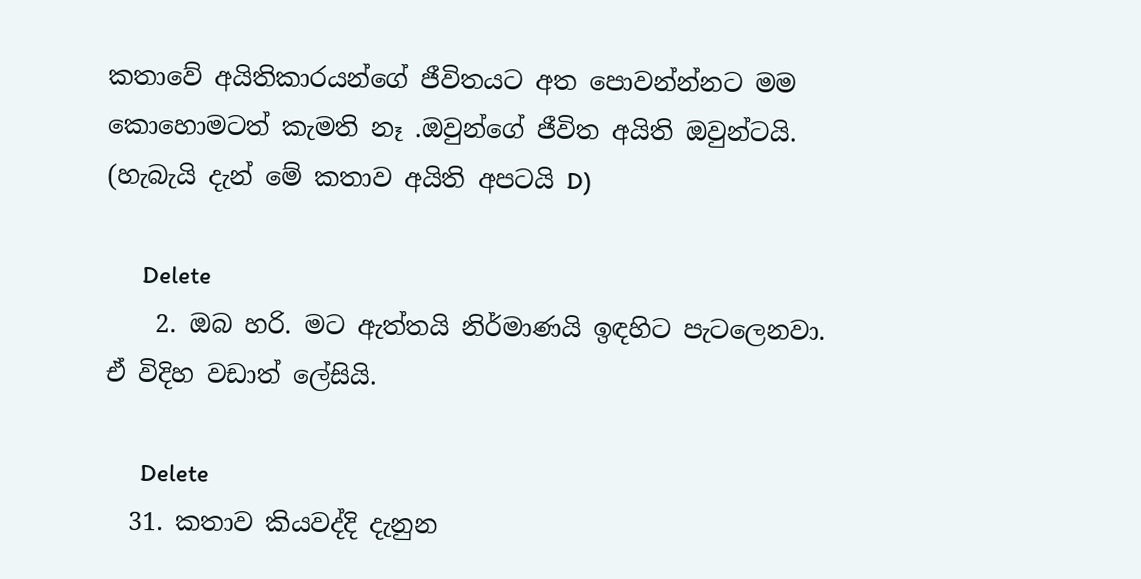කතාවේ අයිතිකාරයන්ගේ ජීවිතයට අත පොවන්න්නට මම කොහොමටත් කැමති නෑ .ඔවුන්ගේ ජීවිත අයිති ඔවුන්ටයි. (හැබැයි දැන් මේ කතාව අයිති අපටයි D)

      Delete
    2. ඔබ හරි. මට ඇත්තයි නිර්මාණයි ඉඳහිට පැටලෙනවා. ඒ විදිහ වඩාත් ලේසියි.

      Delete
  31. කතාව කියවද්දි දැනුන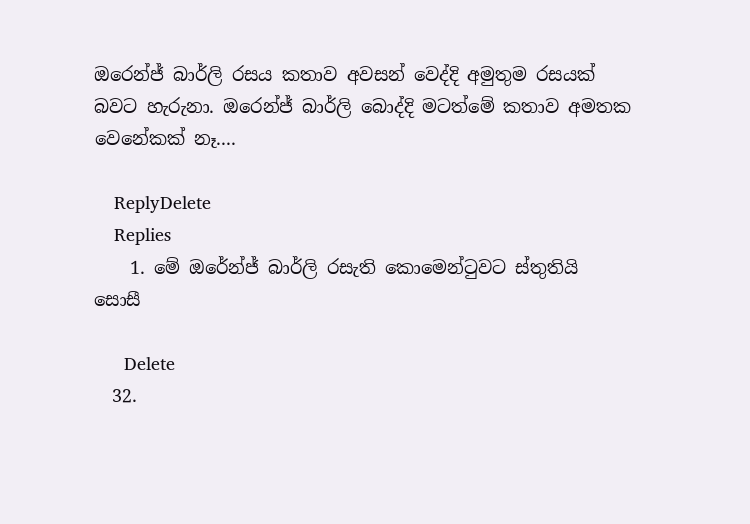ඔරෙන්ජ් බාර්ලි රසය කතාව අවසන් වෙද්දි අමුතුම රසයක් බවට හැරුනා. ඔරෙන්ජ් බාර්ලි බොද්දි මටත්මේ කතාව අමතක වෙනේකක් නෑ....

    ReplyDelete
    Replies
    1. මේ ඔරේන්ජ් බාර්ලි රසැති කොමෙන්ටුවට ස්තුතියි සොසී

      Delete
  32.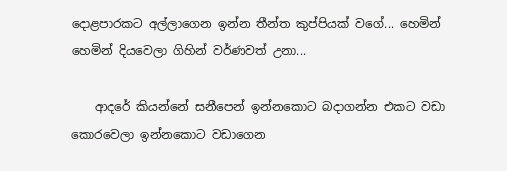දොළපාරකට අල්ලාගෙන ඉන්න තීන්ත කුප්පියක් වගේ... හෙමින් හෙමින් දියවෙලා ගිහින් වර්ණවත් උනා...

    ආදරේ කියන්නේ සනීපෙන් ඉන්නකොට බදාගන්න එකට වඩා කොරවෙලා ඉන්නකොට වඩාගෙන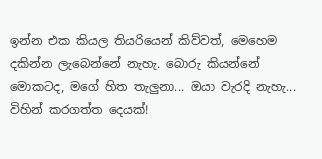ඉන්න එක කියල තියරියෙන් කිව්වත්, මෙහෙම දකින්න ලැබෙන්නේ නැහැ. බොරු කියන්නේ මොකටද, මගේ හිත තැලුනා... ඔයා වැරදි නැහැ... විහින් කරගත්ත දෙයක්!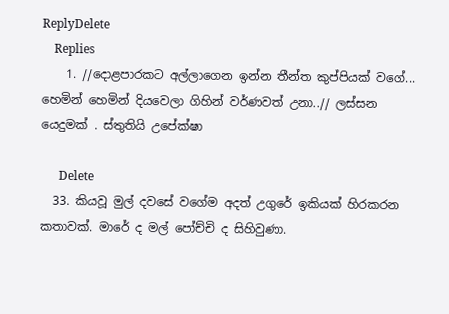ReplyDelete
    Replies
    1. //දොළපාරකට අල්ලාගෙන ඉන්න තීන්ත කුප්පියක් වගේ... හෙමින් හෙමින් දියවෙලා ගිහින් වර්ණවත් උනා..// ලස්සන යෙදුමක් . ස්තුතියි උපේක්ෂා

      Delete
  33. කියවූ මුල් දවසේ වගේම අදත් උගුරේ ඉකියක් හිරකරන කතාවක්. මාරේ ද මල් පෝච්චි ද සිහිවුණා.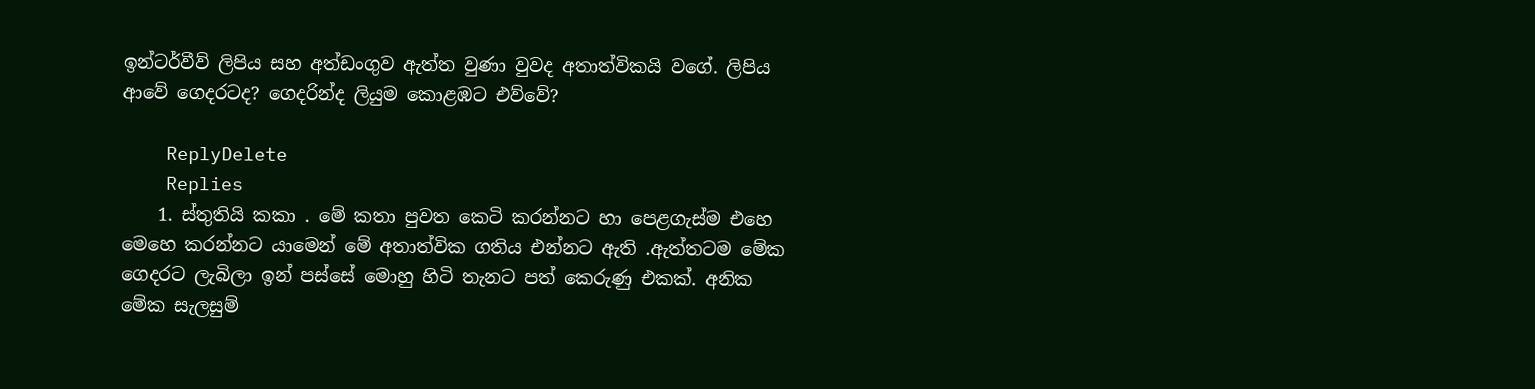ඉන්ටර්වීව් ලිපිය සහ අත්ඩංගුව ඇත්ත වුණා වුවද අතාත්විකයි වගේ. ලිපිය ආවේ ගෙදරටද? ගෙදරින්ද ලියුම කොළඹට එව්වේ?

    ReplyDelete
    Replies
    1. ස්තුතියි කකා . මේ කතා පුවත කෙටි කරන්නට හා පෙළගැස්ම එහෙ මෙහෙ කරන්නට යාමෙන් මේ අතාත්වික ගතිය එන්නට ඇති .ඇත්තටම මේක ගෙදරට ලැබිලා ඉන් පස්සේ මොහු හිටි තැනට පත් කෙරුණු එකක්. අනික මේක සැලසුම්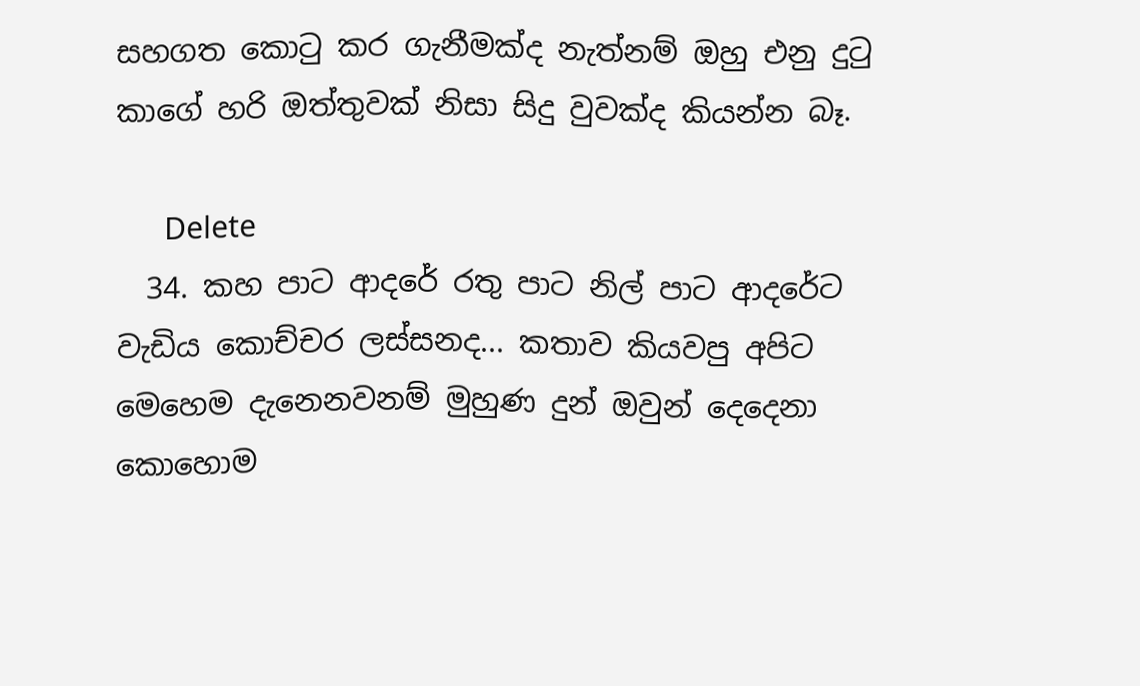සහගත කොටු කර ගැනීමක්ද නැත්නම් ඔහු එනු දුටු කාගේ හරි ඔත්තුවක් නිසා සිදු වුවක්ද කියන්න බෑ.

      Delete
  34. කහ පාට ආදරේ රතු පාට නිල් පාට ආදරේට වැඩිය කොච්චර ලස්සනද... කතාව කියවපු අපිට මෙහෙම දැනෙනවනම් මුහුණ දුන් ඔවුන් දෙදෙනා කොහොම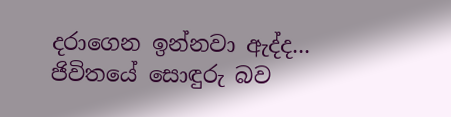දරාගෙන ඉන්නවා ඇද්ද... ජිවිතයේ සොඳුරු බව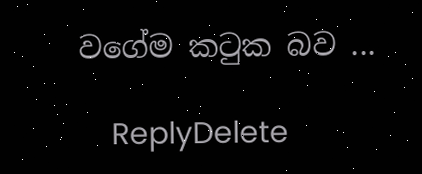වගේම කටුක බව ...

    ReplyDelete